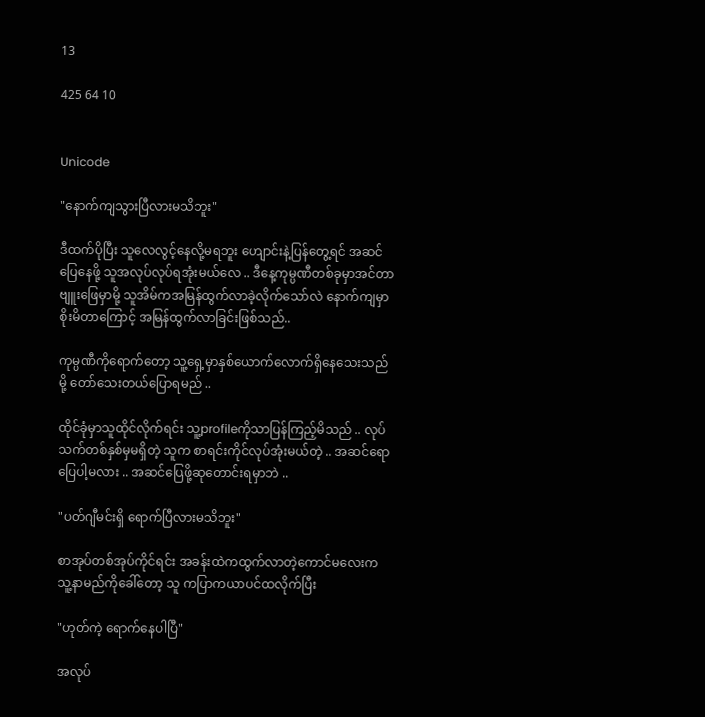13

425 64 10


Unicode

"နောက်ကျသွားပြီလားမသိဘူး"

ဒီထက်ပိုပြီး သူလေလွင့်နေလို့မရဘူး ဟျောင်းနဲ့ပြန်တွေ့ရင် အဆင်ပြေနေဖို့ သူအလုပ်လုပ်ရအုံးမယ်လေ .. ဒီနေ့ကုမ္ပဏီတစ်ခုမှာအင်တာဗျူးဖြေမှာမို့ သူအိမ်ကအမြန်ထွက်လာခဲ့လိုက်သော်လဲ နောက်ကျမှာစိုးမိတာကြောင့် အမြန်ထွက်လာခြင်းဖြစ်သည်..

ကုမ္ပဏီကိုရောက်တော့ သူ့ရှေ့မှာနှစ်ယောက်လောက်ရှိနေသေးသည်မို့ တော်သေးတယ်ပြောရမည် ..

ထိုင်ခုံမှာသူထိုင်လိုက်ရင်း သူ့profileကိုသာပြန်ကြည့်မိသည် .. လုပ်သက်တစ်နှစ်မှမရှိတဲ့ သူက စာရင်းကိုင်လုပ်အုံးမယ်တဲ့ .. အဆင်ရောပြေပါ့မလား .. အဆင်ပြေဖို့ဆုတောင်းရမှာဘဲ ..

"ပတ်ဂျီမင်းရှိ ရောက်ပြီလားမသိဘူး"

စာအုပ်တစ်အုပ်ကိုင်ရင်း အခန်းထဲကထွက်လာတဲ့ကောင်မလေးက သူ့နာမည်ကိုခေါ်တော့ သူ ကပြာကယာပင်ထလိုက်ပြီး

"ဟုတ်ကဲ့ ရောက်နေပါပြီ"

အလုပ်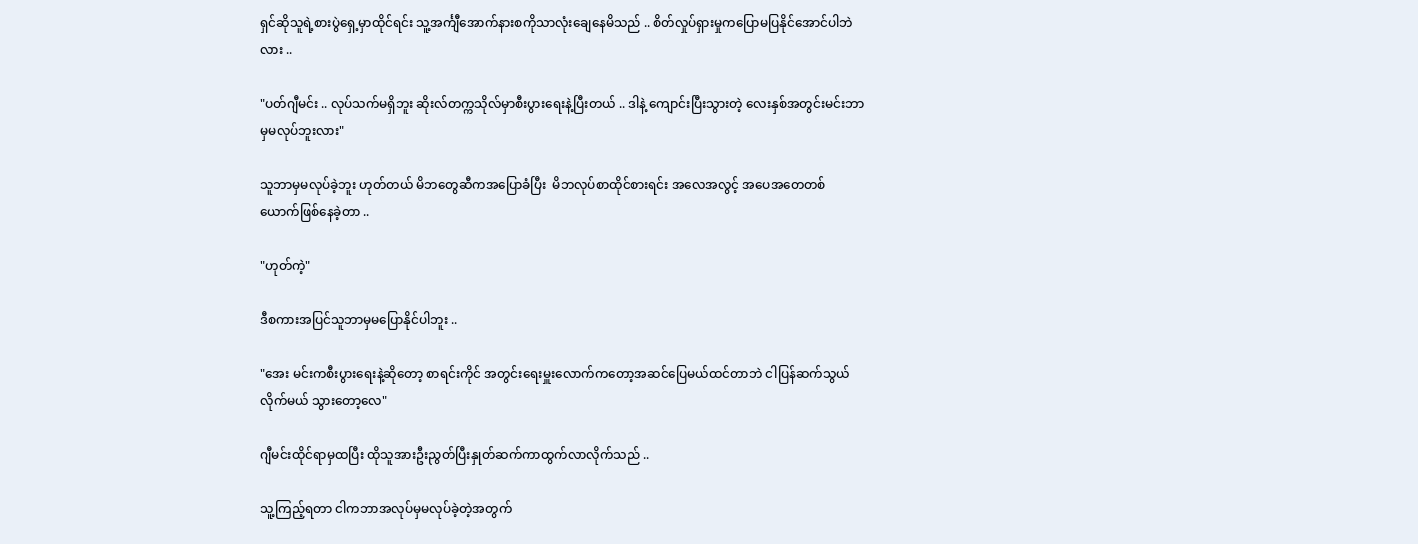ရှင်ဆိုသူရဲ့စားပွဲရှေ့မှာထိုင်ရင်း သူ့အင်္ကျီအောက်နားစကိုသာလုံးချေနေမိသည် .. စိတ်လှုပ်ရှားမှုကပြောမပြနိုင်အောင်ပါဘဲလား ..

"ပတ်ဂျီမင်း .. လုပ်သက်မရှိဘူး ဆိုးလ်တက္ကသိုလ်မှာစီးပွားရေးနဲ့ပြီးတယ် .. ဒါနဲ့ ကျောင်းပြီးသွားတဲ့ လေးနှစ်အတွင်းမင်းဘာမှမလုပ်ဘူးလား"

သူဘာမှမလုပ်ခဲ့ဘူး ဟုတ်တယ် မိဘတွေဆီကအပြောခံပြီး  မိဘလုပ်စာထိုင်စားရင်း အလေအလွင့် အပေအတေတစ်ယောက်ဖြစ်နေခဲ့တာ ..

"ဟုတ်ကဲ့"

ဒီစကားအပြင်သူဘာမှမပြောနိုင်ပါဘူး ..

"အေး မင်းကစီးပွားရေးနဲ့ဆိုတော့ စာရင်းကိုင် အတွင်းရေးမှူးလောက်ကတော့အဆင်ပြေမယ်ထင်တာဘဲ ငါပြန်ဆက်သွယ်လိုက်မယ် သွားတော့လေ"

ဂျီမင်းထိုင်ရာမှထပြီး ထိုသူအားဦးညွတ်ပြီးနှုတ်ဆက်ကာထွက်လာလိုက်သည် ..

သူ့ကြည့်ရတာ ငါကဘာအလုပ်မှမလုပ်ခဲ့တဲ့အတွက်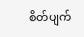စိတ်ပျက်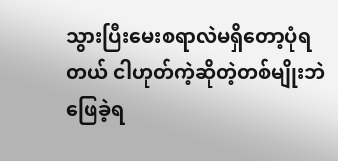သွားပြီးမေးစရာလဲမရှိတော့ပုံရတယ် ငါဟုတ်ကဲ့ဆိုတဲ့တစ်မျိုးဘဲဖြေခဲ့ရ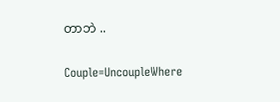တာဘဲ ..

Couple=UncoupleWhere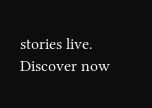stories live. Discover now